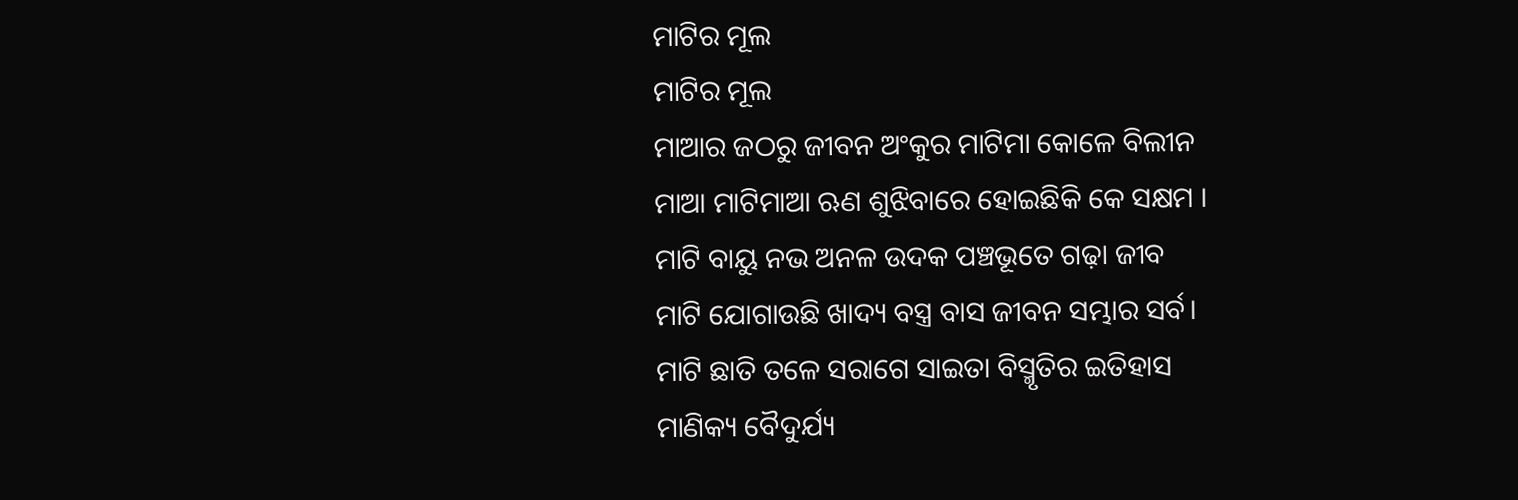ମାଟିର ମୂଲ
ମାଟିର ମୂଲ
ମାଆର ଜଠରୁ ଜୀବନ ଅଂକୁର ମାଟିମା କୋଳେ ବିଲୀନ
ମାଆ ମାଟିମାଆ ଋଣ ଶୁଝିବାରେ ହୋଇଛିକି କେ ସକ୍ଷମ ।
ମାଟି ବାୟୁ ନଭ ଅନଳ ଉଦକ ପଞ୍ଚଭୂତେ ଗଢ଼ା ଜୀବ
ମାଟି ଯୋଗାଉଛି ଖାଦ୍ୟ ବସ୍ତ୍ର ବାସ ଜୀବନ ସମ୍ଭାର ସର୍ବ।
ମାଟି ଛାତି ତଳେ ସରାଗେ ସାଇତା ବିସ୍ମୃତିର ଇତିହାସ
ମାଣିକ୍ୟ ବୈଦୁର୍ଯ୍ୟ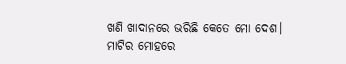ଖଣି ଖାଦାନରେ ଭରିଛି କେତେ ମୋ ଦେଶ।
ମାଟିର ମୋହରେ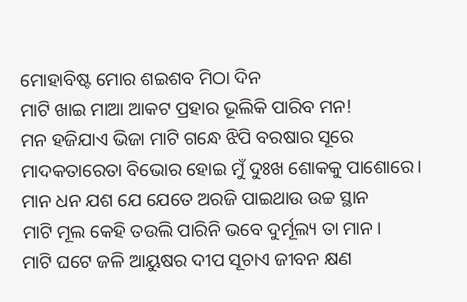ମୋହାବିଷ୍ଟ ମୋର ଶଇଶବ ମିଠା ଦିନ
ମାଟି ଖାଇ ମାଆ ଆକଟ ପ୍ରହାର ଭୂଲିକି ପାରିବ ମନ!
ମନ ହଜିଯାଏ ଭିଜା ମାଟି ଗନ୍ଧେ ଝିପି ବରଷାର ସୂରେ
ମାଦକତାରେତା ବିଭୋର ହୋଇ ମୁଁ ଦୁଃଖ ଶୋକକୁ ପାଶୋରେ।
ମାନ ଧନ ଯଶ ଯେ ଯେତେ ଅରଜି ପାଇଥାଉ ଉଚ୍ଚ ସ୍ଥାନ
ମାଟି ମୂଲ କେହି ତଉଲି ପାରିନି ଭବେ ଦୁର୍ମୂଲ୍ୟ ତା ମାନ।
ମାଟି ଘଟେ ଜଳି ଆୟୁଷର ଦୀପ ସୂଚାଏ ଜୀବନ କ୍ଷଣ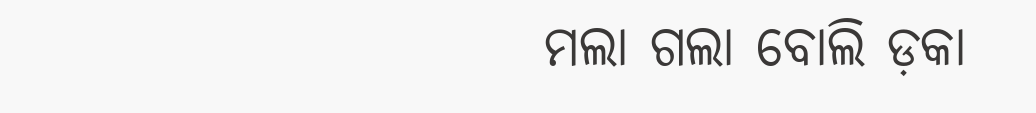ମଲା ଗଲା ବୋଲି ଡ଼କା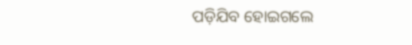ପଡ଼ିଯିବ ହୋଇଗଲେ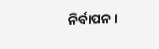ନିର୍ବାପନ।